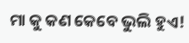ମା କୁ କଣ କେବେ ଭୁଲି ହୁଏ!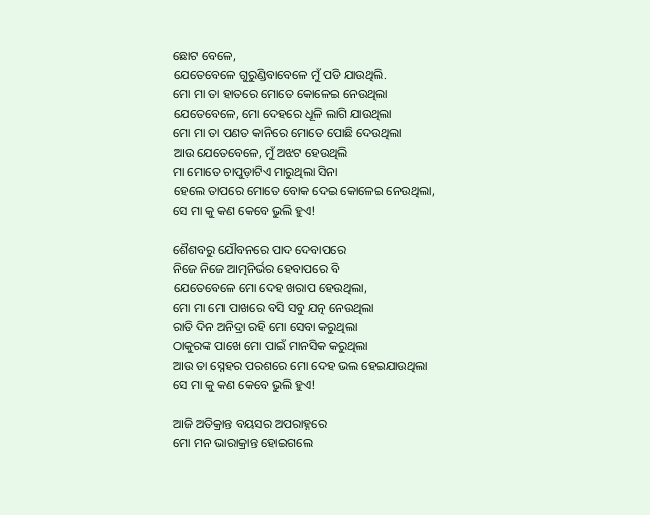ଛୋଟ ବେଳେ,
ଯେତେବେଳେ ଗୁରୁଣ୍ଡିବାବେଳେ ମୁଁ ପଡି ଯାଉଥିଲି.
ମୋ ମା ତା ହାତରେ ମୋତେ କୋଳେଇ ନେଉଥିଲା
ଯେତେବେଳେ, ମୋ ଦେହରେ ଧୂଳି ଲାଗି ଯାଉଥିଲା
ମୋ ମା ତା ପଣତ କାନିରେ ମୋତେ ପୋଛି ଦେଉଥିଲା
ଆଉ ଯେତେବେଳେ, ମୁଁ ଅଝଟ ହେଉଥିଲି
ମା ମୋତେ ଚାପୁଡ଼ାଟିଏ ମାରୁଥିଲା ସିନା
ହେଲେ ତାପରେ ମୋତେ ବୋକ ଦେଇ କୋଳେଇ ନେଉଥିଲା,
ସେ ମା କୁ କଣ କେବେ ଭୁଲି ହୁଏ!

ଶୈଶବରୁ ଯୌବନରେ ପାଦ ଦେବାପରେ
ନିଜେ ନିଜେ ଆତ୍ମନିର୍ଭର ହେବାପରେ ବି
ଯେତେବେଳେ ମୋ ଦେହ ଖରାପ ହେଉଥିଲା,
ମୋ ମା ମୋ ପାଖରେ ବସି ସବୁ ଯତ୍ନ ନେଉଥିଲା
ରାତି ଦିନ ଅନିଦ୍ରା ରହି ମୋ ସେବା କରୁଥିଲା
ଠାକୁରଙ୍କ ପାଖେ ମୋ ପାଇଁ ମାନସିକ କରୁଥିଲା
ଆଉ ତା ସ୍ନେହର ପରଶରେ ମୋ ଦେହ ଭଲ ହେଇଯାଉଥିଲା
ସେ ମା କୁ କଣ କେବେ ଭୁଲି ହୁଏ!

ଆଜି ଅତିକ୍ରାନ୍ତ ବୟସର ଅପରାହ୍ନରେ
ମୋ ମନ ଭାରାକ୍ରାନ୍ତ ହୋଇଗଲେ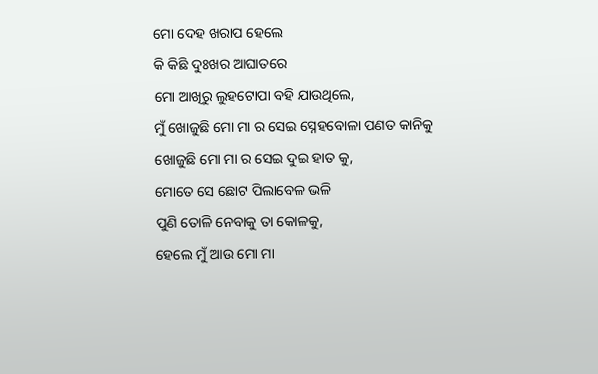ମୋ ଦେହ ଖରାପ ହେଲେ
କି କିଛି ଦୁଃଖର ଆଘାତରେ
ମୋ ଆଖିରୁ ଲୁହଟୋପା ବହି ଯାଉଥିଲେ,
ମୁଁ ଖୋଜୁଛି ମୋ ମା ର ସେଇ ସ୍ନେହବୋଳା ପଣତ କାନିକୁ
ଖୋଜୁଛି ମୋ ମା ର ସେଇ ଦୁଇ ହାତ କୁ,
ମୋତେ ସେ ଛୋଟ ପିଲାବେଳ ଭଳି
ପୁଣି ତୋଳି ନେବାକୁ ତା କୋଳକୁ,
ହେଲେ ମୁଁ ଆଉ ମୋ ମା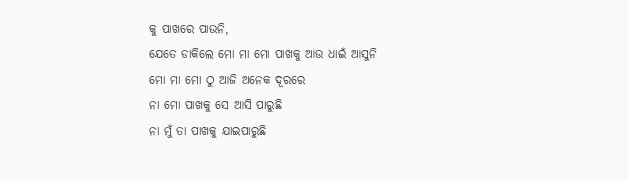କୁ ପାଖରେ ପାଉନି,
ଯେତେ ଡାକିଲେ ମୋ ମା ମୋ ପାଖକୁ ଆଉ ଧାଇଁ ଆସୁନି
ମୋ ମା ମୋ ଠୁ ଆଜି ଅନେକ ଦୂରରେ
ନା ମୋ ପାଖକୁ ସେ ଆସି ପାରୁଛି
ନା ମୁଁ ତା ପାଖକୁ ଯାଇପାରୁଛି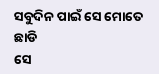ସବୁଦିନ ପାଇଁ ସେ ମୋତେ ଛାଡି
ସେ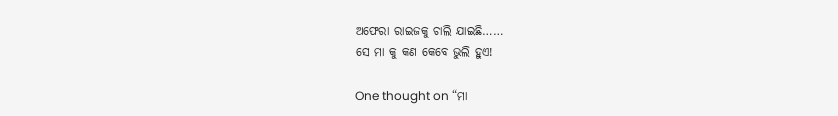ଅଫେରା ରାଇଜକୁ ଚାଲି ଯାଇଛି……
ସେ ମା କୁ କଣ କେବେ ଭୁଲି ହୁଏ!

One thought on “ମା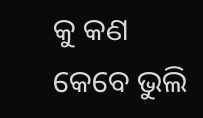କୁ କଣ କେବେ ଭୁଲି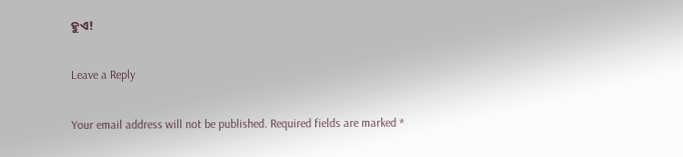ହୁଏ!

Leave a Reply

Your email address will not be published. Required fields are marked *